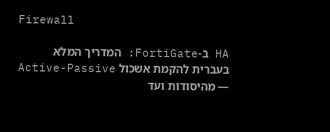Firewall

HA ב-FortiGate: המדריך המלא בעברית להקמת אשכול Active-Passive — מהיסודות ועד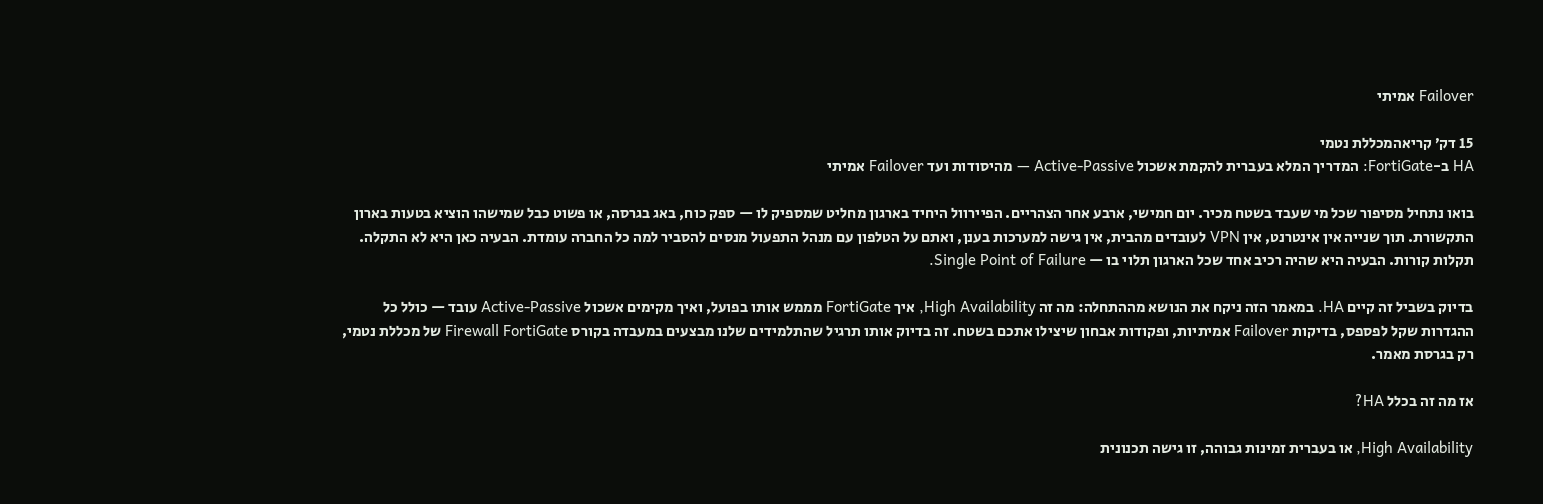Failover אמיתי

15 דק׳ קריאהמכללת נטמי
HA ב-FortiGate: המדריך המלא בעברית להקמת אשכול Active-Passive — מהיסודות ועד Failover אמיתי

בואו נתחיל מסיפור שכל מי שעבד בשטח מכיר. יום חמישי, ארבע אחר הצהריים. הפיירוול היחיד בארגון מחליט שמספיק לו — ספק כוח, באג בגרסה, או פשוט כבל שמישהו הוציא בטעות בארון התקשורת. תוך שנייה אין אינטרנט, אין VPN לעובדים מהבית, אין גישה למערכות בענן, ואתם על הטלפון עם מנהל התפעול מנסים להסביר למה כל החברה עומדת. הבעיה כאן היא לא התקלה. תקלות קורות. הבעיה היא שהיה רכיב אחד שכל הארגון תלוי בו — Single Point of Failure.

בדיוק בשביל זה קיים HA. במאמר הזה ניקח את הנושא מההתחלה: מה זה High Availability, איך FortiGate מממש אותו בפועל, ואיך מקימים אשכול Active-Passive עובד — כולל כל ההגדרות שקל לפספס, בדיקות Failover אמיתיות, ופקודות אבחון שיצילו אתכם בשטח. זה בדיוק אותו תרגיל שהתלמידים שלנו מבצעים במעבדה בקורס Firewall FortiGate של מכללת נטמי, רק בגרסת מאמר.

אז מה זה בכלל HA?

High Availability, או בעברית זמינות גבוהה, זו גישה תכנונית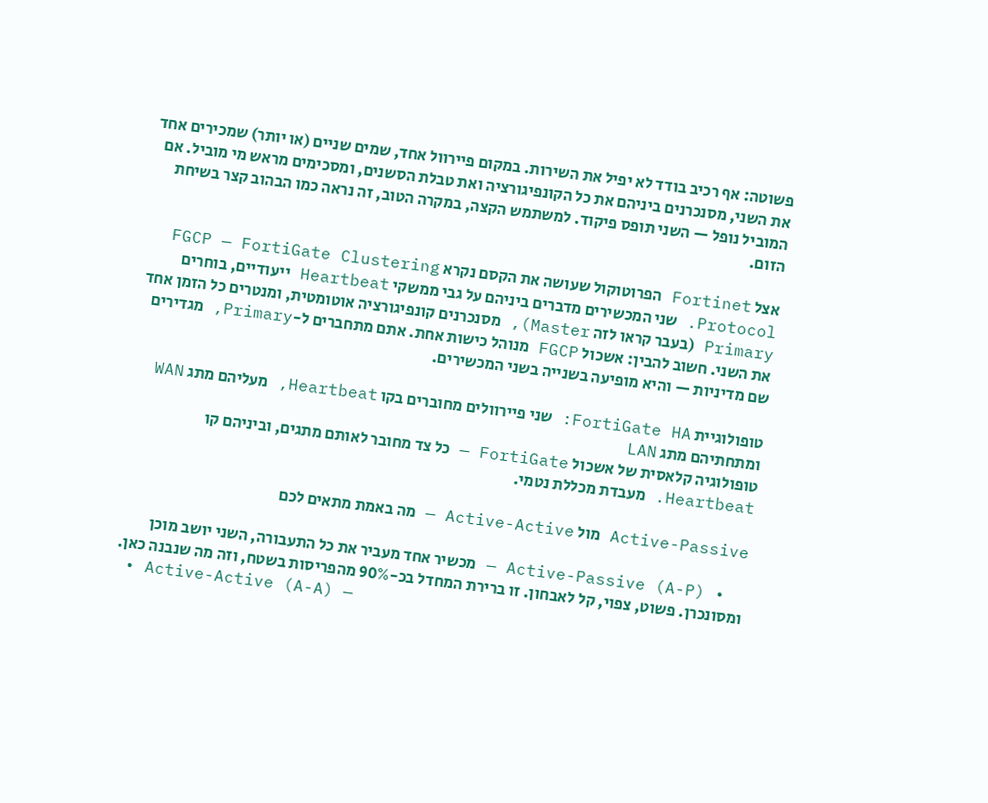פשוטה: אף רכיב בודד לא יפיל את השירות. במקום פיירוול אחד, שמים שניים (או יותר) שמכירים אחד את השני, מסנכרנים ביניהם את כל הקונפיגורציה ואת טבלת הסשנים, ומסכימים מראש מי מוביל. אם המוביל נופל — השני תופס פיקוד. למשתמש הקצה, במקרה הטוב, זה נראה כמו הבהוב קצר בשיחת הזום.

אצל Fortinet הפרוטוקול שעושה את הקסם נקרא FGCP — FortiGate Clustering Protocol. שני המכשירים מדברים ביניהם על גבי ממשקי Heartbeat ייעודיים, בוחרים Primary (בעבר קראו לזה Master), מסנכרנים קונפיגורציה אוטומטית, ומנטרים כל הזמן אחד את השני. חשוב להבין: אשכול FGCP מנוהל כישות אחת. אתם מתחברים ל-Primary, מגדירים שם מדיניות — והיא מופיעה בשנייה בשני המכשירים.

טופולוגיית FortiGate HA: שני פיירוולים מחוברים בקו Heartbeat, מעליהם מתג WAN ומתחתיהם מתג LAN
טופולוגיה קלאסית של אשכול FortiGate — כל צד מחובר לאותם מתגים, וביניהם קו Heartbeat. מעבדת מכללת נטמי.

Active-Passive מול Active-Active — מה באמת מתאים לכם

  • Active-Passive (A-P) — מכשיר אחד מעביר את כל התעבורה, השני יושב מוכן ומסונכרן. פשוט, צפוי, קל לאבחון. זו ברירת המחדל בכ-90% מהפריסות בשטח, וזה מה שנבנה כאן.
  • Active-Active (A-A) —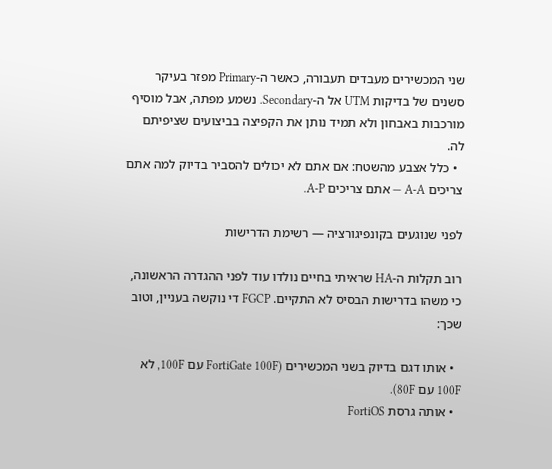שני המכשירים מעבדים תעבורה, כאשר ה-Primary מפזר בעיקר סשנים של בדיקות UTM אל ה-Secondary. נשמע מפתה, אבל מוסיף מורכבות באבחון ולא תמיד נותן את הקפיצה בביצועים שציפיתם לה.
  • כלל אצבע מהשטח: אם אתם לא יכולים להסביר בדיוק למה אתם צריכים A-A — אתם צריכים A-P.

לפני שנוגעים בקונפיגורציה — רשימת הדרישות

רוב תקלות ה-HA שראיתי בחיים נולדו עוד לפני ההגדרה הראשונה, כי משהו בדרישות הבסיס לא התקיים. FGCP די נוקשה בעניין, וטוב שכך:

  • אותו דגם בדיוק בשני המכשירים (FortiGate 100F עם 100F, לא 100F עם 80F).
  • אותה גרסת FortiOS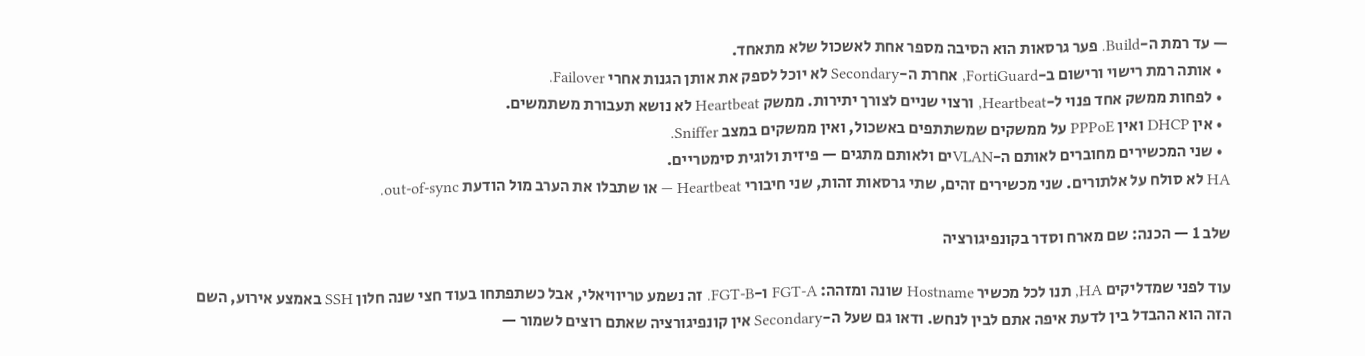— עד רמת ה-Build. פער גרסאות הוא הסיבה מספר אחת לאשכול שלא מתאחד.
  • אותה רמת רישוי ורישום ב-FortiGuard, אחרת ה-Secondary לא יוכל לספק את אותן הגנות אחרי Failover.
  • לפחות ממשק אחד פנוי ל-Heartbeat, ורצוי שניים לצורך יתירות. ממשק Heartbeat לא נושא תעבורת משתמשים.
  • אין DHCP ואין PPPoE על ממשקים שמשתתפים באשכול, ואין ממשקים במצב Sniffer.
  • שני המכשירים מחוברים לאותם ה-VLANים ולאותם מתגים — פיזית ולוגית סימטריים.
HA לא סולח על אלתורים. שני מכשירים זהים, שתי גרסאות זהות, שני חיבורי Heartbeat — או שתבלו את הערב מול הודעת out-of-sync.

שלב 1 — הכנה: שם מארח וסדר בקונפיגורציה

עוד לפני שמדליקים HA, תנו לכל מכשיר Hostname שונה ומזהה: FGT-A ו-FGT-B. זה נשמע טריוויאלי, אבל כשתפתחו בעוד חצי שנה חלון SSH באמצע אירוע, השם הזה הוא ההבדל בין לדעת איפה אתם לבין לנחש. ודאו גם שעל ה-Secondary אין קונפיגורציה שאתם רוצים לשמור —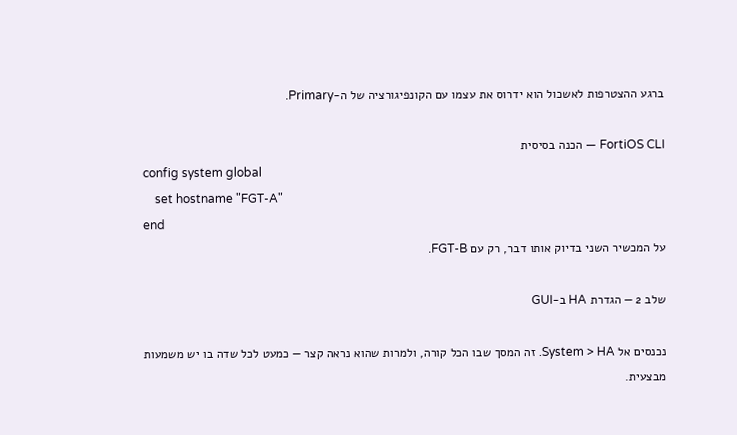ברגע ההצטרפות לאשכול הוא ידרוס את עצמו עם הקונפיגורציה של ה-Primary.

FortiOS CLI — הכנה בסיסית
config system global
    set hostname "FGT-A"
end
על המכשיר השני בדיוק אותו דבר, רק עם FGT-B.

שלב 2 — הגדרת HA ב-GUI

נכנסים אל System > HA. זה המסך שבו הכל קורה, ולמרות שהוא נראה קצר — כמעט לכל שדה בו יש משמעות מבצעית.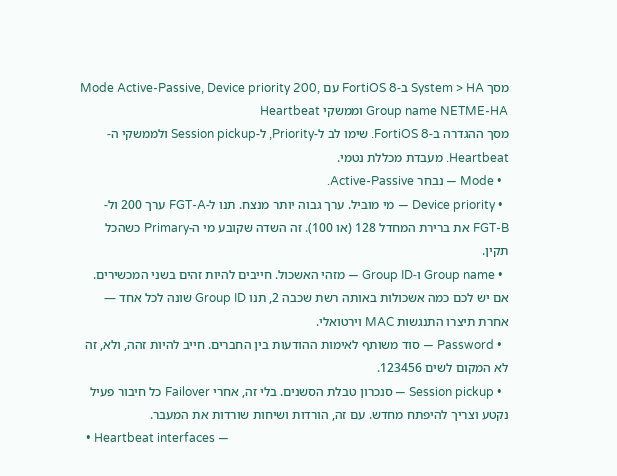מסך System > HA ב-FortiOS 8 עם Mode Active-Passive, Device priority 200, Group name NETME-HA וממשקי Heartbeat
מסך ההגדרה ב-FortiOS 8. שימו לב ל-Priority, ל-Session pickup ולממשקי ה-Heartbeat. מעבדת מכללת נטמי.
  • Mode — נבחר Active-Passive.
  • Device priority — מי מוביל. ערך גבוה יותר מנצח. תנו ל-FGT-A ערך 200 ול-FGT-B את ברירת המחדל 128 (או 100). זה השדה שקובע מי ה-Primary כשהכל תקין.
  • Group name ו-Group ID — מזהי האשכול. חייבים להיות זהים בשני המכשירים. אם יש לכם כמה אשכולות באותה רשת שכבה 2, תנו Group ID שונה לכל אחד — אחרת תיצרו התנגשות MAC וירטואלי.
  • Password — סוד משותף לאימות ההודעות בין החברים. חייב להיות זהה, ולא, זה לא המקום לשים 123456.
  • Session pickup — סנכרון טבלת הסשנים. בלי זה, אחרי Failover כל חיבור פעיל נקטע וצריך להיפתח מחדש. עם זה, הורדות ושיחות שורדות את המעבר.
  • Heartbeat interfaces —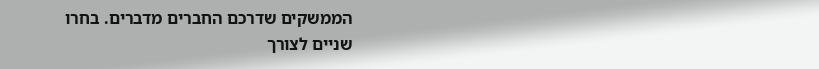הממשקים שדרכם החברים מדברים. בחרו שניים לצורך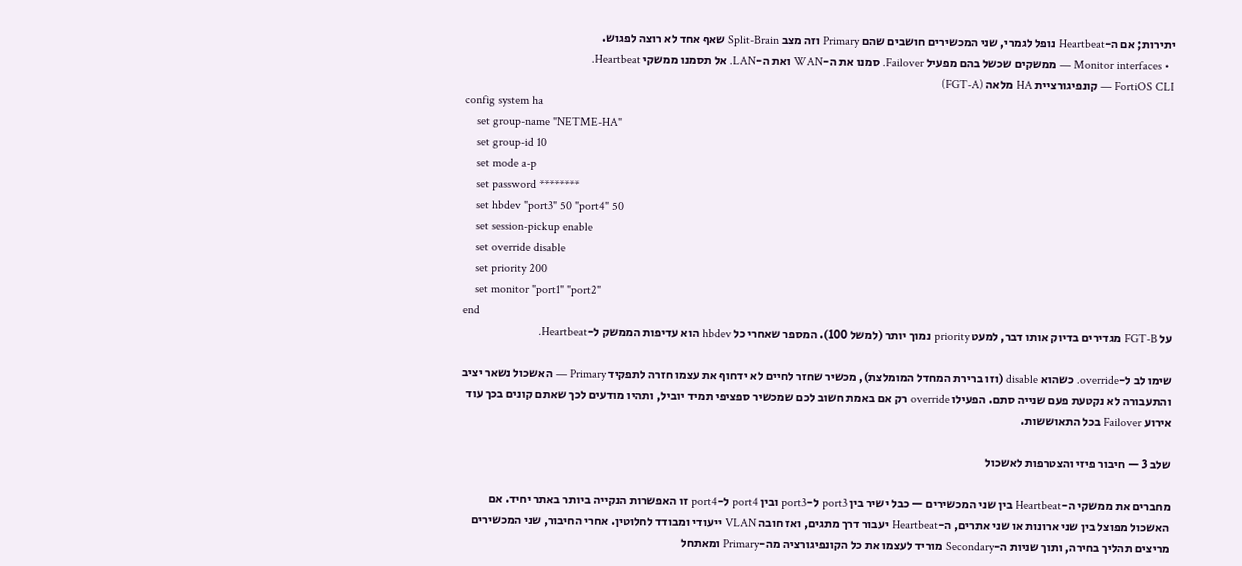יתירות; אם ה-Heartbeat נופל לגמרי, שני המכשירים חושבים שהם Primary וזה מצב Split-Brain שאף אחד לא רוצה לפגוש.
  • Monitor interfaces — ממשקים שכשל בהם מפעיל Failover. סמנו את ה-WAN ואת ה-LAN. אל תסמנו ממשקי Heartbeat.
FortiOS CLI — קונפיגורציית HA מלאה (FGT-A)
config system ha
    set group-name "NETME-HA"
    set group-id 10
    set mode a-p
    set password ********
    set hbdev "port3" 50 "port4" 50
    set session-pickup enable
    set override disable
    set priority 200
    set monitor "port1" "port2"
end
על FGT-B מגדירים בדיוק אותו דבר, למעט priority נמוך יותר (למשל 100). המספר שאחרי כל hbdev הוא עדיפות הממשק ל-Heartbeat.

שימו לב ל-override. כשהוא disable (וזו ברירת המחדל המומלצת), מכשיר שחזר לחיים לא ידחוף את עצמו חזרה לתפקיד Primary — האשכול נשאר יציב והתעבורה לא נקטעת פעם שנייה סתם. הפעילו override רק אם באמת חשוב לכם שמכשיר ספציפי תמיד יוביל, ותהיו מודעים לכך שאתם קונים בכך עוד אירוע Failover בכל התאוששות.

שלב 3 — חיבור פיזי והצטרפות לאשכול

מחברים את ממשקי ה-Heartbeat בין שני המכשירים — כבל ישיר בין port3 ל-port3 ובין port4 ל-port4 זו האפשרות הנקייה ביותר באתר יחיד. אם האשכול מפוצל בין שני ארונות או שני אתרים, ה-Heartbeat יעבור דרך מתגים, ואז חובה VLAN ייעודי ומבודד לחלוטין. אחרי החיבור, שני המכשירים מריצים תהליך בחירה, ותוך שניות ה-Secondary מוריד לעצמו את כל הקונפיגורציה מה-Primary ומאתחל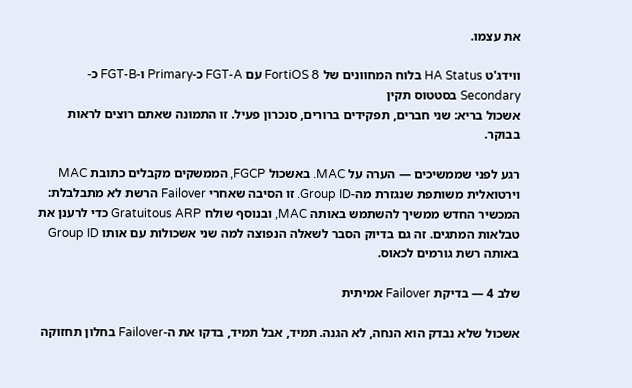את עצמו.

ווידג'ט HA Status בלוח המחוונים של FortiOS 8 עם FGT-A כ-Primary ו-FGT-B כ-Secondary בסטטוס תקין
אשכול בריא: שני חברים, תפקידים ברורים, סנכרון פעיל. זו התמונה שאתם רוצים לראות בבוקר.

רגע לפני שממשיכים — הערה על MAC. באשכול FGCP, הממשקים מקבלים כתובת MAC וירטואלית משותפת שנגזרת מה-Group ID. זו הסיבה שאחרי Failover הרשת לא מתבלבלת: המכשיר החדש ממשיך להשתמש באותה MAC, ובנוסף שולח Gratuitous ARP כדי לרענן את טבלאות המתגים. זה גם בדיוק הסבר לשאלה הנפוצה למה שני אשכולות עם אותו Group ID באותה רשת גורמים לכאוס.

שלב 4 — בדיקת Failover אמיתית

אשכול שלא נבדק הוא הנחה, לא הגנה. תמיד, אבל תמיד, בדקו את ה-Failover בחלון תחזוקה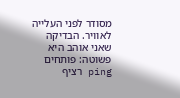מסודר לפני העלייה לאוויר. הבדיקה שאני אוהב היא פשוטה: פותחים ping רציף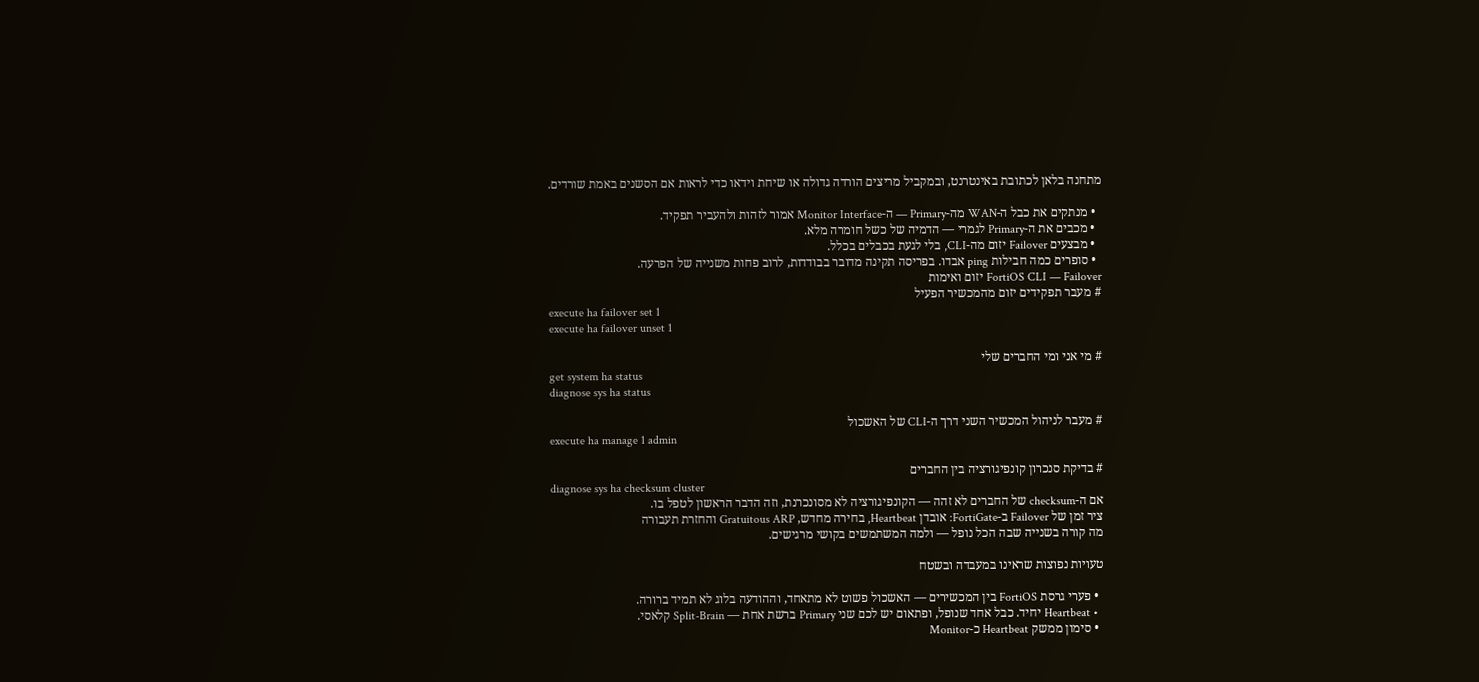מתחנה בלאן לכתובת באינטרנט, ובמקביל מריצים הורדה גדולה או שיחת וידאו כדי לראות אם הסשנים באמת שורדים.

  • מנתקים את כבל ה-WAN מה-Primary — ה-Monitor Interface אמור לזהות ולהעביר תפקיד.
  • מכבים את ה-Primary לגמרי — הדמיה של כשל חומרה מלא.
  • מבצעים Failover יזום מה-CLI, בלי לגעת בכבלים בכלל.
  • סופרים כמה חבילות ping אבדו. בפריסה תקינה מדובר בבודדות, לרוב פחות משנייה של הפרעה.
FortiOS CLI — Failover יזום ואימות
# מעבר תפקידים יזום מהמכשיר הפעיל
execute ha failover set 1
execute ha failover unset 1

# מי אני ומי החברים שלי
get system ha status
diagnose sys ha status

# מעבר לניהול המכשיר השני דרך ה-CLI של האשכול
execute ha manage 1 admin

# בדיקת סנכרון קונפיגורציה בין החברים
diagnose sys ha checksum cluster
אם ה-checksum של החברים לא זהה — הקונפיגורציה לא מסונכרנת, וזה הדבר הראשון לטפל בו.
ציר זמן של Failover ב-FortiGate: אובדן Heartbeat, בחירה מחדש, Gratuitous ARP והחזרת תעבורה
מה קורה בשנייה שבה הכל נופל — ולמה המשתמשים בקושי מרגישים.

טעויות נפוצות שראינו במעבדה ובשטח

  • פערי גרסת FortiOS בין המכשירים — האשכול פשוט לא מתאחד, וההודעה בלוג לא תמיד ברורה.
  • Heartbeat יחיד. כבל אחד שנופל, ופתאום יש לכם שני Primary ברשת אחת — Split-Brain קלאסי.
  • סימון ממשק Heartbeat כ-Monitor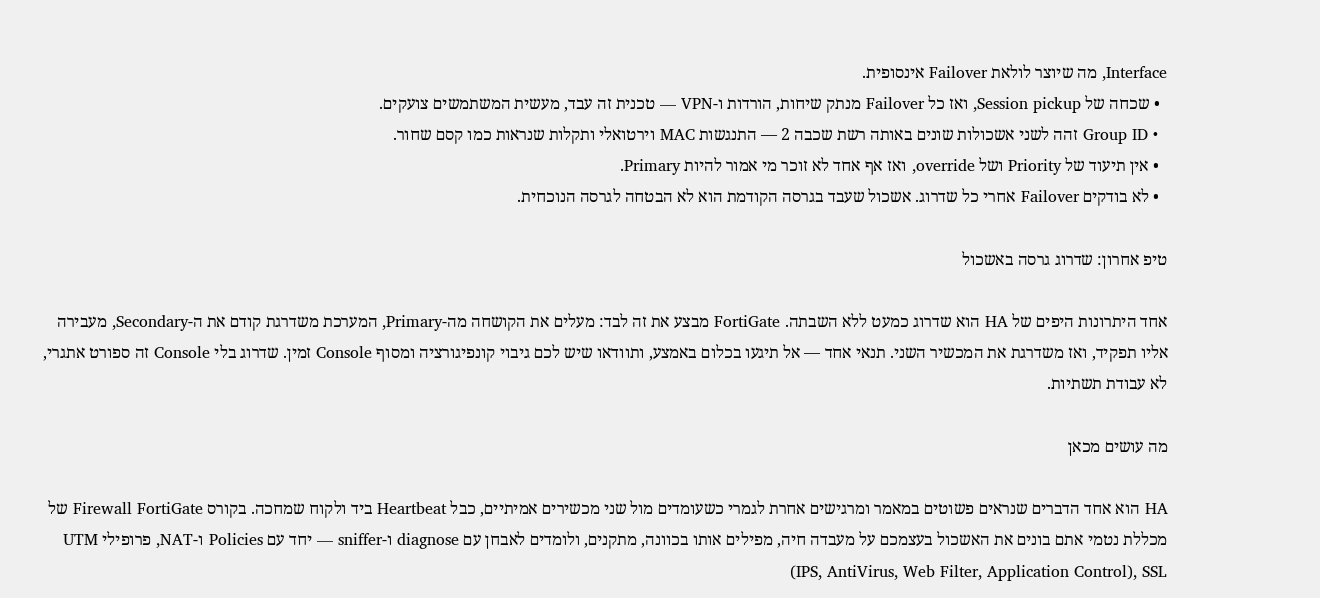Interface, מה שיוצר לולאת Failover אינסופית.
  • שכחה של Session pickup, ואז כל Failover מנתק שיחות, הורדות ו-VPN — טכנית זה עבד, מעשית המשתמשים צועקים.
  • Group ID זהה לשני אשכולות שונים באותה רשת שכבה 2 — התנגשות MAC וירטואלי ותקלות שנראות כמו קסם שחור.
  • אין תיעוד של Priority ושל override, ואז אף אחד לא זוכר מי אמור להיות Primary.
  • לא בודקים Failover אחרי כל שדרוג. אשכול שעבד בגרסה הקודמת הוא לא הבטחה לגרסה הנוכחית.

טיפ אחרון: שדרוג גרסה באשכול

אחד היתרונות היפים של HA הוא שדרוג כמעט ללא השבתה. FortiGate מבצע את זה לבד: מעלים את הקושחה מה-Primary, המערכת משדרגת קודם את ה-Secondary, מעבירה אליו תפקיד, ואז משדרגת את המכשיר השני. תנאי אחד — אל תיגעו בכלום באמצע, ותוודאו שיש לכם גיבוי קונפיגורציה ומסוף Console זמין. שדרוג בלי Console זה ספורט אתגרי, לא עבודת תשתיות.

מה עושים מכאן

HA הוא אחד הדברים שנראים פשוטים במאמר ומרגישים אחרת לגמרי כשעומדים מול שני מכשירים אמיתיים, כבל Heartbeat ביד ולקוח שמחכה. בקורס Firewall FortiGate של מכללת נטמי אתם בונים את האשכול בעצמכם על מעבדה חיה, מפילים אותו בכוונה, מתקנים, ולומדים לאבחן עם diagnose ו-sniffer — יחד עם Policies ו-NAT, פרופילי UTM (IPS, AntiVirus, Web Filter, Application Control), SSL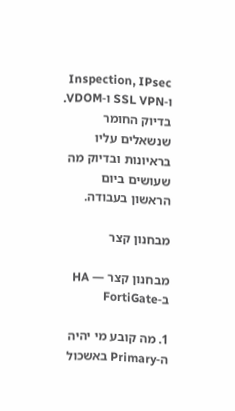Inspection, IPsec ו-SSL VPN ו-VDOM. בדיוק החומר שנשאלים עליו בראיונות ובדיוק מה שעושים ביום הראשון בעבודה.

מבחנון קצר

מבחנון קצר — HA ב-FortiGate

1. מה קובע מי יהיה ה-Primary באשכול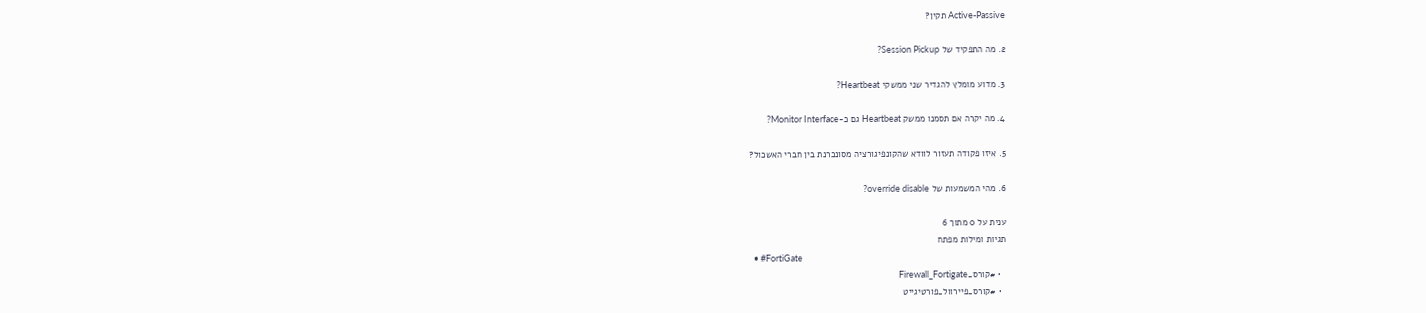Active-Passive תקין?

2. מה התפקיד של Session Pickup?

3. מדוע מומלץ להגדיר שני ממשקי Heartbeat?

4. מה יקרה אם תסמנו ממשק Heartbeat גם כ-Monitor Interface?

5. איזו פקודה תעזור לוודא שהקונפיגורציה מסונכרנת בין חברי האשכול?

6. מהי המשמעות של override disable?

ענית על 0 מתוך 6
תגיות ומילות מפתח
  • #FortiGate
  • #קורס_Firewall_Fortigate
  • #קורס_פיירוול_פורטיגייט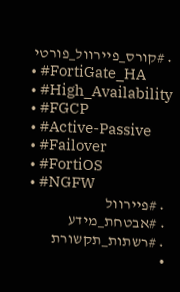• #קורס_פיירוול_פורטי
  • #FortiGate_HA
  • #High_Availability
  • #FGCP
  • #Active-Passive
  • #Failover
  • #FortiOS
  • #NGFW
  • #פיירוול
  • #אבטחת_מידע
  • #רשתות_תקשורת
  •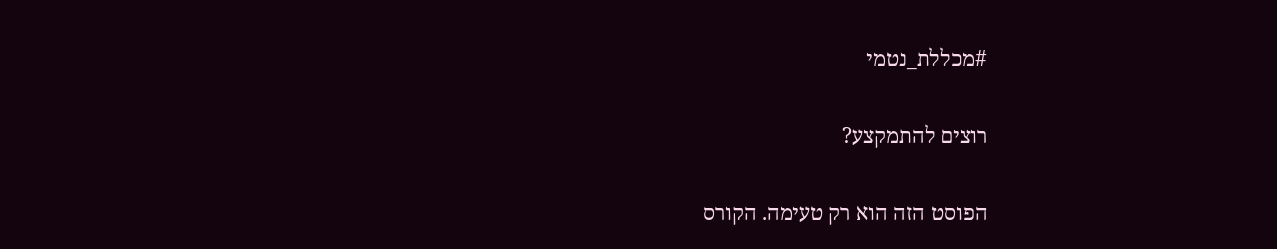#מכללת_נטמי

רוצים להתמקצע?

הפוסט הזה הוא רק טעימה. הקורס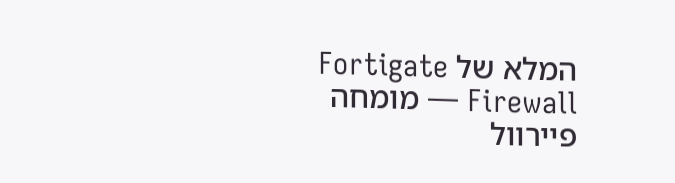המלא של Fortigate Firewall — מומחה פיירוול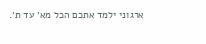ארגוני ילמד אתכם הכל מא׳ עד ת׳.